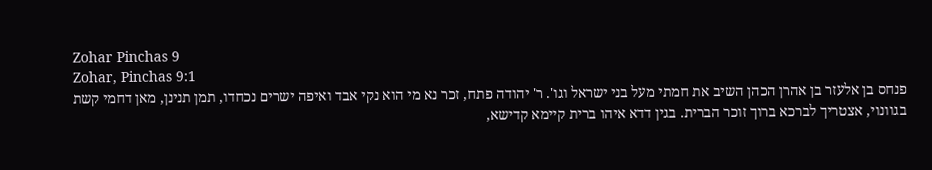Zohar Pinchas 9
Zohar, Pinchas 9:1
פנחס בן אלעזר בן אהרן הכהן השיב את חמתי מעל בני ישראל וגו'. ר' יהודה פתח, זכר נא מי הוא נקי אבד ואיפה ישרים נכחדו, תמן תנינן, מאן דחמי קשת בגוונוי, אצטריך לברכא ברוך זוכר הברית. בגין דדא איהו ברית קיימא קדישא,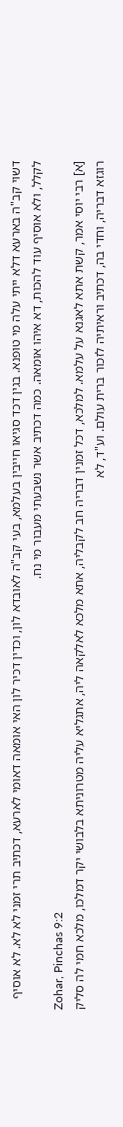דשוי קב"ה בארעא דלא ייתי עלה מי טופנא. בגין דכד סגיאו חייבין בעלמא, בעי קב"ה לאובדא לון, וכדין דכיר לון האי אומאה דאומי לארעא, דכתיב תרי זמני לא לא. לא אוסיף לקלל, ולא אוסיף עוד להכות, דא איהו אומאה. כמה דכתיב אשר נשבעתי מעבור מי נח.
Zohar, Pinchas 9:2
[א] רבי יוסי אמר, קשת אתא לאגנא על עלמא. למלכא, דכל זמנין דבריה חב לקבליה, אתא מלכא לאלקאה ליה, אתגליא עליה מטרוניתא בלבושי יקר דמלכו, מלכא חמי לה סליק רוגזא דבריה, וחדי בה, דכתיב וראיתיה לזכור ברית עולם. וע"ד, לא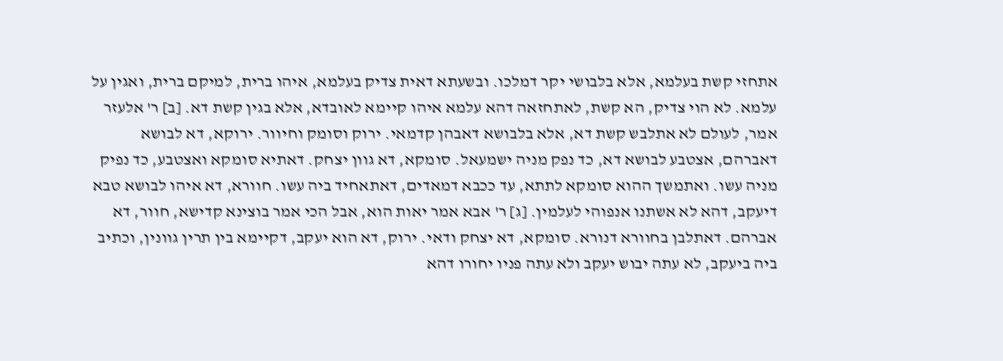אתחזי קשת בעלמא, אלא בלבושי יקר דמלכו. ובשעתא דאית צדיק בעלמא, איהו ברית, למיקם ברית, ואגין על עלמא. לא הוי צדיק, הא קשת, לאתחזאה דהא עלמא איהו קיימא לאובדא, אלא בגין קשת דא. [ב] ר' אלעזר אמר, לעולם לא אתלבש קשת דא, אלא בלבושא דאבהן קדמאי. ירוק וסומק וחיוור. ירוקא, דא לבושא דאברהם, אצטבע לבושא דא, כד נפק מניה ישמעאל. סומקא, דא גוון יצחק. דאתיא סומקא ואצטבע, כד נפיק מניה עשו. ואתמשך ההוא סומקא לתתא, עד ככבא דמאדים, דאתאחיד ביה עשו. חוורא, דא איהו לבושא טבא דיעקב, דהא לא אשתנו אנפוהי לעלמין. [ג] ר' אבא אמר יאות הוא, אבל הכי אמר בוצינא קדישא, חוור, דא אברהם. דאתלבן בחוורא דנורא. סומקא, דא יצחק ודאי. ירוק, דא הוא יעקב, דקיימא בין תרין גוונין, וכתיב ביה ביעקב, לא עתה יבוש יעקב ולא עתה פניו יחורו דהא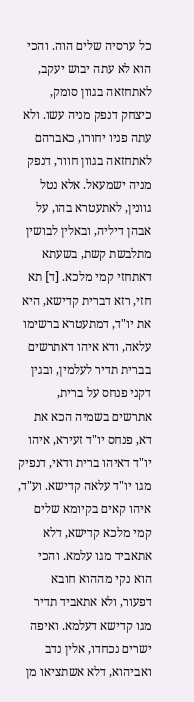כל ערסיה שלים הוה. והכי הוא לא עתה יבוש יעקב, לאתחזאה בגוון סומק, כיצחק דנפק מניה עשו. ולא עתה פניו יחורו, כאברהם לאתחזאה בגוון חוור, דנפק מניה ישמעאל. אלא נטל גוונין, לאתעטרא בהו, על אבהן דיליה, ובאלין לבושין מתלבשת קשת, בשעתא דאתחזי קמי מלכא. [ד] תא חזי, רזא דברית קדישא, היא את יו"ד, דמתעטרא ברשימו עלאה, ודא איהו דאתרשים בברית תדיר לעלמין, ובגין דקני פנחס על ברית, אתרשים בשמיה הכא את דא, פנחס יו"ד זעירא, איהו יו"ד דאיהו ברית ודאי, דנפיק מגו יו"ד עלאה קדישא. וע"ד, איהו קאים בקיומא שלים קמי מלכא קדישא, דלא אתאביד מגו עלמא. והכי הוא נקי מההוא חובא דפעור, ולא אתאביד תדיר מגו קדישא דעלמא. ואיפה ישרים נכחדו, אלין נדב ואביהוא, דלא אשתציאו מן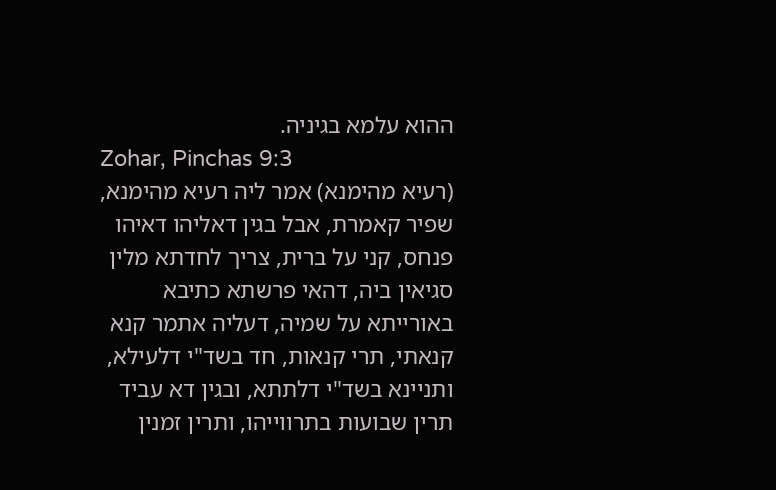ההוא עלמא בגיניה.
Zohar, Pinchas 9:3
(רעיא מהימנא) אמר ליה רעיא מהימנא, שפיר קאמרת, אבל בגין דאליהו דאיהו פנחס, קני על ברית, צריך לחדתא מלין סגיאין ביה, דהאי פרשתא כתיבא באורייתא על שמיה, דעליה אתמר קנא קנאתי, תרי קנאות, חד בשד"י דלעילא, ותניינא בשד"י דלתתא, ובגין דא עביד תרין שבועות בתרווייהו, ותרין זמנין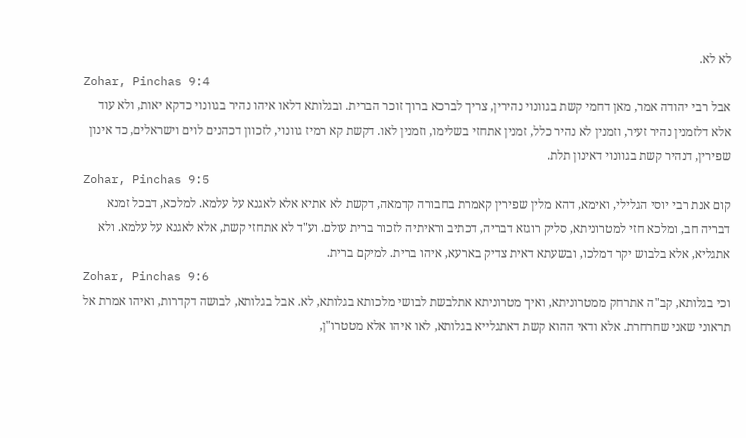לא לא.
Zohar, Pinchas 9:4
אבל רבי יהודה אמר, מאן דחמי קשת בגוונוי נהירין, צריך לברכא ברוך זוכר הברית. ובגלותא דלאו איהו נהיר בגוונוי כדקא יאות, ולא עוד אלא דלזמנין נהיר זעיר, וזמנין לא נהיר כלל, זמנין אתחזי בשלימו, וזמנין לאו. דקשת קא רמיז גוונוי, לזכוון דכהנים לוים וישראלים, כד אינון שפירין, דנהיר קשת בגוונוי דאינון תלת.
Zohar, Pinchas 9:5
קום אנת רבי יוסי הגלילי, ואימא, דהא מלין שפירין קאמרת בחבורה קדמאה, דקשת לא אתיא אלא לאגנא על עלמא. למלכא, דבכל זמנא דבריה חב, ומלכא חזי למטרוניתא, סליק רוגזא דבריה, דכתיב וראיתיה לזכור ברית עולם. וע"ד לא אתחזי קשת, אלא לאגנא על עלמא. ולא אתגליא, אלא בלבוש יקר דמלכו, ובשעתא דאית צדיק בארעא, איהו ברית. למיקם ברית.
Zohar, Pinchas 9:6
וכי בגלותא, קב"ה אתרחק ממטרוניתא, ואיך מטרוניתא אתלבשת לבושי מלכותא בגלותא, לא. אבל בגלותא, לבושה דקדרות, ואיהו אמרת אל תראוני שאני שחרחרת. אלא ודאי ההוא קשת דאתגלייא בגלותא, לאו איהו אלא מטטרו"ן,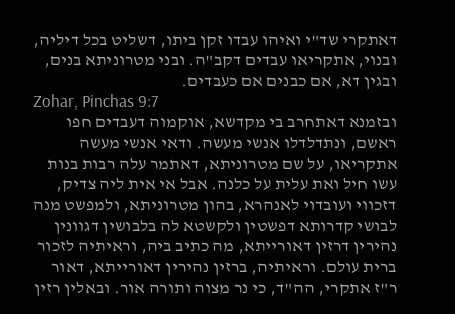דאתקרי שד"י ואיהו עבדו זקן ביתו, דשליט בכל דיליה, ובנוי, אתקריאו עבדים דקב"ה. ובני מטרוניתא בנים, ובגין דא, אם כבנים אם כעבדים.
Zohar, Pinchas 9:7
ובזמנא דאתחרב בי מקדשא, אוקמוה דעבדים חפו ראשם, ונתדלדלו אנשי מעשה. ודאי אנשי מעשה אתקריאו, על שם מטרוניתא, דאתמר עלה רבות בנות עשו חיל ואת עלית על כלנה. אבל אי אית ליה צדיק, דזכווי ועובדוי לאנהרא, בהון מטרוניתא, ולמפשט מנה לבושי קדרותא דפשטין ולקשטא לה בלבושין דגוונין נהירין דרזין דאורייתא, מה כתיב ביה, וראיתיה לזכור ברית עולם. וראיתיה, ברזין נהירין דאורייתא, דאור ר"ז אתקרי, הה"ד, כי נר מצוה ותורה אור. ובאלין רזין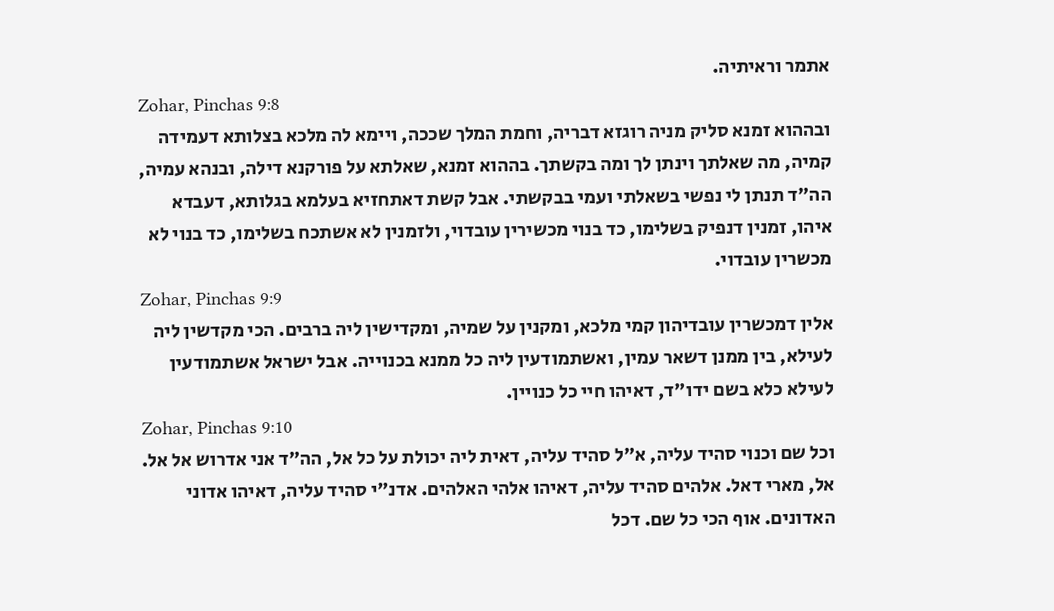אתמר וראיתיה.
Zohar, Pinchas 9:8
ובההוא זמנא סליק מניה רוגזא דבריה, וחמת המלך שככה, ויימא לה מלכא בצלותא דעמידה קמיה, מה שאלתך וינתן לך ומה בקשתך. בההוא זמנא, שאלתא על פורקנא דילה, ובנהא עמיה, הה"ד תנתן לי נפשי בשאלתי ועמי בבקשתי. אבל קשת דאתחזיא בעלמא בגלותא, דעבדא איהו, זמנין דנפיק בשלימו, כד בנוי מכשירין עובדוי, ולזמנין לא אשתכח בשלימו, כד בנוי לא מכשרין עובדוי.
Zohar, Pinchas 9:9
אלין דמכשרין עובדיהון קמי מלכא, ומקנין על שמיה, ומקדישין ליה ברבים. הכי מקדשין ליה לעילא, בין ממנן דשאר עמין, ואשתמודעין ליה כל ממנא בכנוייה. אבל ישראל אשתמודעין לעילא כלא בשם ידו"ד, דאיהו חיי כל כנויין.
Zohar, Pinchas 9:10
וכל שם וכנוי סהיד עליה, א"ל סהיד עליה, דאית ליה יכולת על כל אל, הה"ד אני אדרוש אל אל. אל, מארי דאל. אלהים סהיד עליה, דאיהו אלהי האלהים. אדנ"י סהיד עליה, דאיהו אדוני האדונים. אוף הכי כל שם. דכל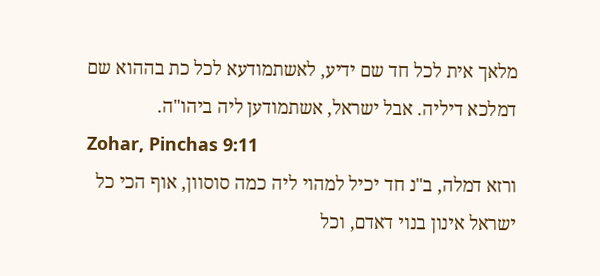מלאך אית לכל חד שם ידיע, לאשתמודעא לכל כת בההוא שם דמלכא דיליה. אבל ישראל, אשתמודען ליה ביהו"ה.
Zohar, Pinchas 9:11
ורזא דמלה, ב"נ חד יכיל למהוי ליה כמה סוסוון, אוף הכי כל ישראל אינון בנוי דאדם, וכל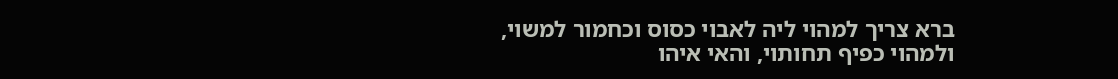ברא צריך למהוי ליה לאבוי כסוס וכחמור למשוי, ולמהוי כפיף תחותוי, והאי איהו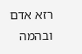רזא אדם ובהמה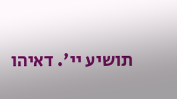תושיע יי'. דאיהו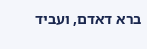ברא דאדם, ועביד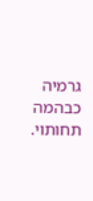גרמיה כבהמה תחותוי.